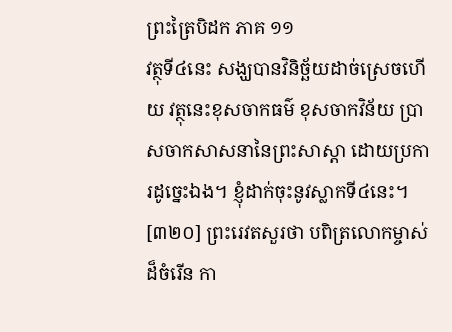ព្រះត្រៃបិដក ភាគ ១១
វត្ថុទី៤នេះ សង្ឃបានវិនិច្ឆ័យដាច់ស្រេចហើយ វត្ថុនេះខុសចាកធម៌ ខុសចាកវិន័យ ប្រាសចាកសាសនានៃព្រះសាស្តា ដោយប្រការដូច្នេះឯង។ ខ្ញុំដាក់ចុះនូវស្លាកទី៤នេះ។
[៣២០] ព្រះរេវតសួរថា បពិត្រលោកម្ចាស់ដ៏ចំរើន កា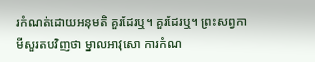រកំណត់ដោយអនុមតិ គួរដែរឬ។ គួរដែរឬ។ ព្រះសព្វកាមីសួរតបវិញថា ម្នាលអាវុសោ ការកំណ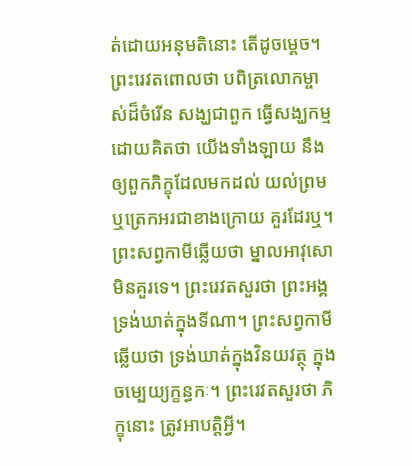ត់ដោយអនុមតិនោះ តើដូចម្តេច។ ព្រះរេវតពោលថា បពិត្រលោកម្ចាស់ដ៏ចំរើន សង្ឃជាពួក ធ្វើសង្ឃកម្មដោយគិតថា យើងទាំងឡាយ នឹងឲ្យពួកភិក្ខុដែលមកដល់ យល់ព្រម ឬត្រេកអរជាខាងក្រោយ គួរដែរឬ។ ព្រះសព្វកាមីឆ្លើយថា ម្នាលអាវុសោ មិនគួរទេ។ ព្រះរេវតសួរថា ព្រះអង្គ ទ្រង់ឃាត់ក្នុងទីណា។ ព្រះសព្វកាមីឆ្លើយថា ទ្រង់ឃាត់ក្នុងវិនយវត្ថុ ក្នុងចម្បេយ្យក្ខន្ធកៈ។ ព្រះរេវតសួរថា ភិក្ខុនោះ ត្រូវអាបត្តិអ្វី។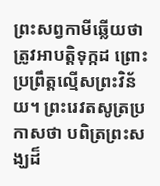ព្រះសព្វកាមីឆ្លើយថា ត្រូវអាបត្តិទុក្កដ ព្រោះប្រព្រឹត្តល្មើសព្រះវិន័យ។ ព្រះរេវតសូត្រប្រកាសថា បពិត្រព្រះសង្ឃដ៏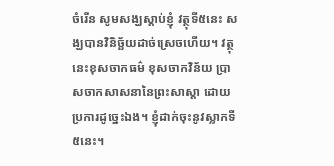ចំរើន សូមសង្ឃស្តាប់ខ្ញុំ វត្ថុទី៥នេះ សង្ឃបានវិនិច្ឆ័យដាច់ស្រេចហើយ។ វត្ថុនេះខុសចាកធម៌ ខុសចាកវិន័យ ប្រាសចាកសាសនានៃព្រះសាស្តា ដោយប្រការដូច្នេះឯង។ ខ្ញុំដាក់ចុះនូវស្លាកទី៥នេះ។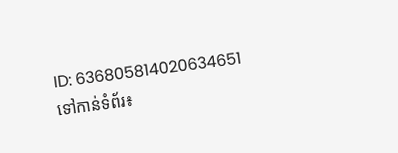ID: 636805814020634651
ទៅកាន់ទំព័រ៖